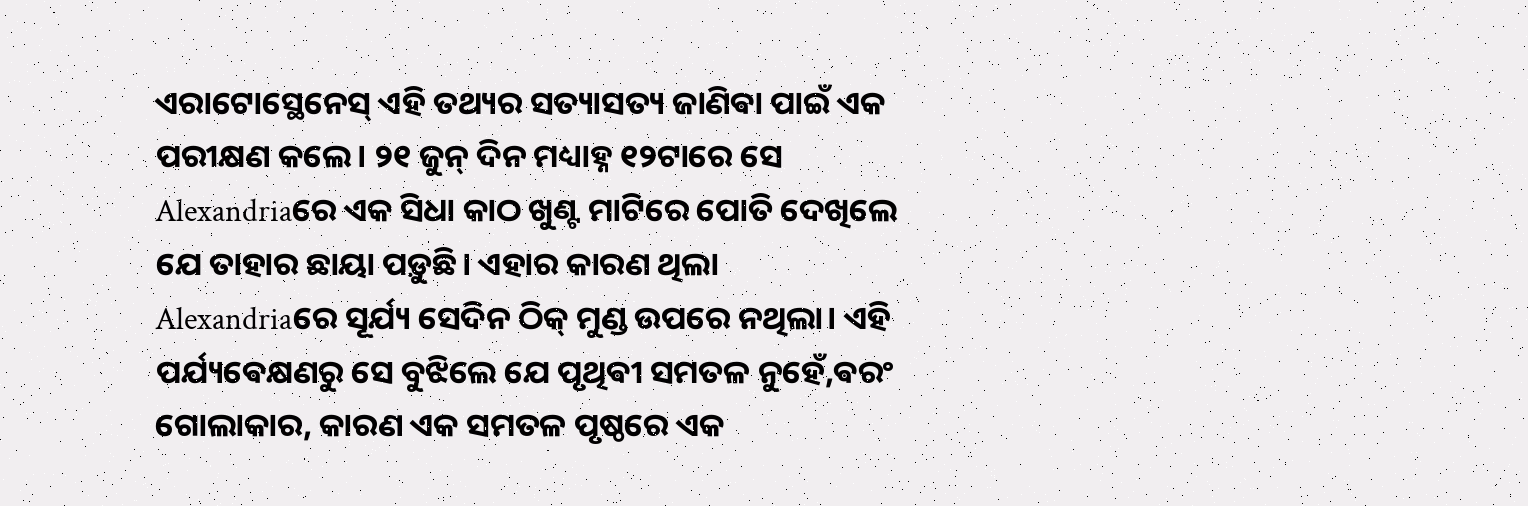ଏରାଟୋସ୍ଥେନେସ୍ ଏହି ତଥ୍ୟର ସତ୍ୟାସତ୍ୟ ଜାଣିଵା ପାଇଁ ଏକ ପରୀକ୍ଷଣ କଲେ। ୨୧ ଜୁନ୍ ଦିନ ମଧ୍ୟାହ୍ନ ୧୨ଟାରେ ସେ Alexandriaରେ ଏକ ସିଧା କାଠ ଖୁଣ୍ଟ ମାଟିରେ ପୋତି ଦେଖିଲେ ଯେ ତାହାର ଛାୟା ପଡ଼ୁଛି। ଏହାର କାରଣ ଥିଲା Alexandriaରେ ସୂର୍ଯ୍ୟ ସେଦିନ ଠିକ୍ ମୁଣ୍ଡ ଉପରେ ନଥିଲା। ଏହି ପର୍ଯ୍ୟଵେକ୍ଷଣରୁ ସେ ବୁଝିଲେ ଯେ ପୃଥିଵୀ ସମତଳ ନୁହେଁ,ଵରଂ ଗୋଲାକାର, କାରଣ ଏକ ସମତଳ ପୃଷ୍ଠରେ ଏକ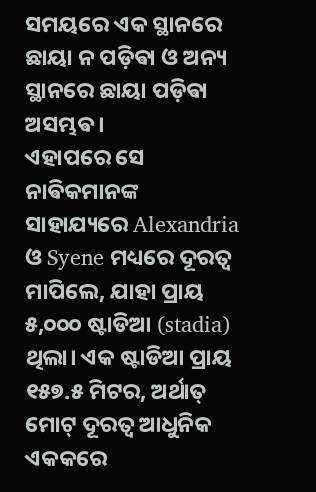ସମୟରେ ଏକ ସ୍ଥାନରେ ଛାୟା ନ ପଡ଼ିଵା ଓ ଅନ୍ୟ ସ୍ଥାନରେ ଛାୟା ପଡ଼ିଵା ଅସମ୍ଭଵ।
ଏହାପରେ ସେ ନାଵିକମାନଙ୍କ ସାହାଯ୍ୟରେ Alexandria ଓ Syene ମଧ୍ୟରେ ଦୂରତ୍ୱ ମାପିଲେ, ଯାହା ପ୍ରାୟ ୫,୦୦୦ ଷ୍ଟାଡିଆ (stadia) ଥିଲା। ଏକ ଷ୍ଟାଡିଆ ପ୍ରାୟ ୧୫୭.୫ ମିଟର, ଅର୍ଥାତ୍ ମୋଟ୍ ଦୂରତ୍ୱ ଆଧୁନିକ ଏକକରେ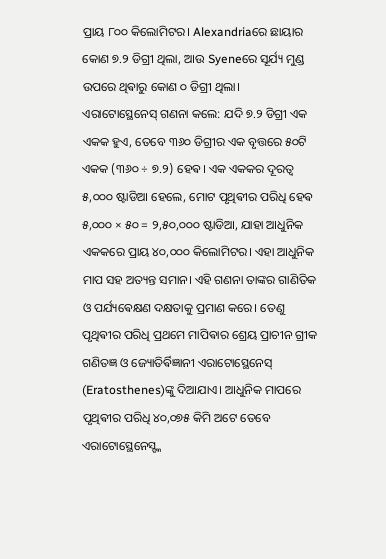ପ୍ରାୟ ୮୦୦ କିଲୋମିଟର। Alexandriaରେ ଛାୟାର କୋଣ ୭.୨ ଡିଗ୍ରୀ ଥିଲା, ଆଉ Syeneରେ ସୂର୍ଯ୍ୟ ମୁଣ୍ଡ ଉପରେ ଥିଵାରୁ କୋଣ ୦ ଡିଗ୍ରୀ ଥିଲା।
ଏରାଟୋସ୍ଥେନେସ୍ ଗଣନା କଲେ: ଯଦି ୭.୨ ଡିଗ୍ରୀ ଏକ ଏକକ ହୁଏ, ତେବେ ୩୬୦ ଡିଗ୍ରୀର ଏକ ବୃତ୍ତରେ ୫୦ଟି ଏକକ (୩୬୦ ÷ ୭.୨) ହେଵ। ଏକ ଏକକର ଦୂରତ୍ୱ ୫,୦୦୦ ଷ୍ଟାଡିଆ ହେଲେ, ମୋଟ ପୃଥିଵୀର ପରିଧି ହେଵ ୫,୦୦୦ × ୫୦ = ୨,୫୦,୦୦୦ ଷ୍ଟାଡିଆ, ଯାହା ଆଧୁନିକ ଏକକରେ ପ୍ରାୟ ୪୦,୦୦୦ କିଲୋମିଟର। ଏହା ଆଧୁନିକ ମାପ ସହ ଅତ୍ୟନ୍ତ ସମାନ। ଏହି ଗଣନା ତାଙ୍କର ଗାଣିତିକ ଓ ପର୍ଯ୍ୟଵେକ୍ଷଣ ଦକ୍ଷତାକୁ ପ୍ରମାଣ କରେ। ତେଣୁ ପୃଥିଵୀର ପରିଧି ପ୍ରଥମେ ମାପିଵାର ଶ୍ରେୟ ପ୍ରାଚୀନ ଗ୍ରୀକ ଗଣିତଜ୍ଞ ଓ ଜ୍ୟୋତିର୍ଵିଜ୍ଞାନୀ ଏରାଟୋସ୍ଥେନେସ୍ (Eratosthenes)ଙ୍କୁ ଦିଆଯାଏ। ଆଧୁନିକ ମାପରେ ପୃଥିଵୀର ପରିଧି ୪୦,୦୭୫ କିମି ଅଟେ ତେବେ ଏରାଟୋସ୍ଥେନେସ୍ଙ୍କ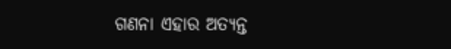ଗଣନା ଏହାର ଅତ୍ୟନ୍ତ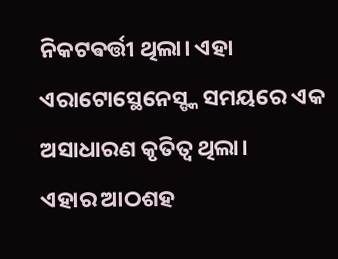ନିକଟଵର୍ତ୍ତୀ ଥିଲା। ଏହା ଏରାଟୋସ୍ଥେନେସ୍ଙ୍କ ସମୟରେ ଏକ ଅସାଧାରଣ କୃତିତ୍ୱ ଥିଲା।
ଏହାର ଆଠଶହ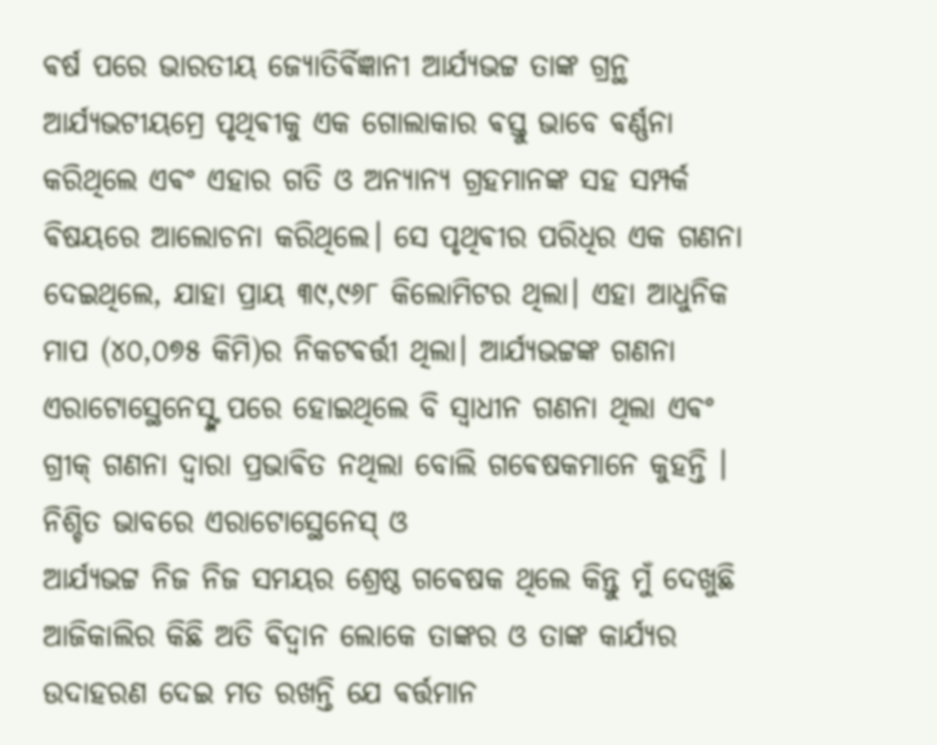ଵର୍ଷ ପରେ ଭାରତୀୟ ଜ୍ୟୋତିର୍ଵିଜ୍ଞାନୀ ଆର୍ଯ୍ୟଭଟ୍ଟ ତାଙ୍କ ଗ୍ରନ୍ଥ ଆର୍ଯ୍ୟଭଟୀୟମ୍ରେ ପୃଥିଵୀକୁ ଏକ ଗୋଲାକାର ଵସ୍ତୁ ଭାବେ ଵର୍ଣ୍ଣନା କରିଥିଲେ ଏଵଂ ଏହାର ଗତି ଓ ଅନ୍ୟାନ୍ୟ ଗ୍ରହମାନଙ୍କ ସହ ସମ୍ପର୍କ ଵିଷୟରେ ଆଲୋଚନା କରିଥିଲେ। ସେ ପୃଥିଵୀର ପରିଧିର ଏକ ଗଣନା ଦେଇଥିଲେ, ଯାହା ପ୍ରାୟ ୩୯,୯୬୮ କିଲୋମିଟର ଥିଲା। ଏହା ଆଧୁନିକ ମାପ (୪୦,୦୭୫ କିମି)ର ନିକଟଵର୍ତ୍ତୀ ଥିଲା। ଆର୍ଯ୍ୟଭଟ୍ଟଙ୍କ ଗଣନା ଏରାଟୋସ୍ଥେନେସ୍ଙ୍କ ପରେ ହୋଇଥିଲେ ବି ସ୍ଵାଧୀନ ଗଣନା ଥିଲା ଏଵଂ ଗ୍ରୀକ୍ ଗଣନା ଦ୍ଵାରା ପ୍ରଭାଵିତ ନଥିଲା ବୋଲି ଗଵେଷକମାନେ କୁହନ୍ତି ।
ନିଶ୍ଚିତ ଭାବରେ ଏରାଟୋସ୍ଥେନେସ୍ ଓ
ଆର୍ଯ୍ୟଭଟ୍ଟ ନିଜ ନିଜ ସମୟର ଶ୍ରେଷ୍ଠ ଗଵେଷକ ଥିଲେ କିନ୍ତୁ ମୁଁ ଦେଖୁଛି ଆଜିକାଲିର କିଛି ଅତି ଵିଦ୍ୱାନ ଲୋକେ ତାଙ୍କର ଓ ତାଙ୍କ କାର୍ଯ୍ୟର ଉଦାହରଣ ଦେଇ ମତ ରଖନ୍ତି ଯେ ଵର୍ତ୍ତମାନ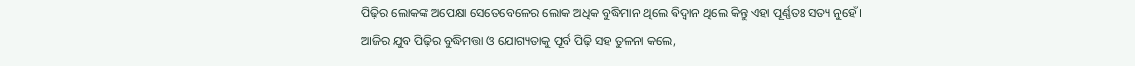ପିଢ଼ିର ଲୋକଙ୍କ ଅପେକ୍ଷା ସେତେବେଳେର ଲୋକ ଅଧିକ ବୁଦ୍ଧିମାନ ଥିଲେ ଵିଦ୍ୱାନ ଥିଲେ କିନ୍ତୁ ଏହା ପୂର୍ଣ୍ଣତଃ ସତ୍ୟ ନୁହେଁ।
ଆଜିର ଯୁବ ପିଢ଼ିର ବୁଦ୍ଧିମତ୍ତା ଓ ଯୋଗ୍ୟତାକୁ ପୂର୍ବ ପିଢ଼ି ସହ ତୁଳନା କଲେ,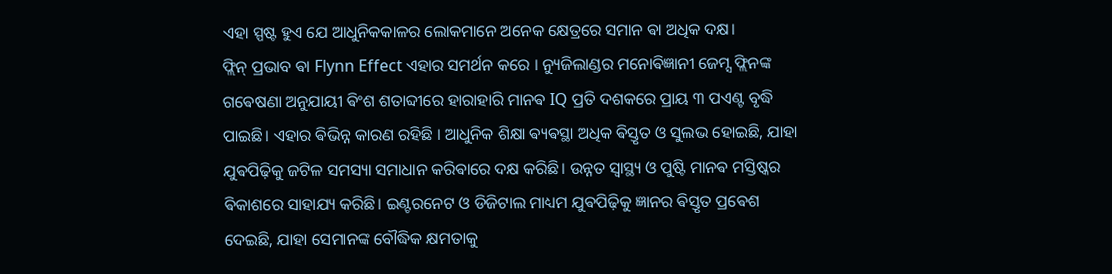ଏହା ସ୍ପଷ୍ଟ ହୁଏ ଯେ ଆଧୁନିକକାଳର ଲୋକମାନେ ଅନେକ କ୍ଷେତ୍ରରେ ସମାନ ଵା ଅଧିକ ଦକ୍ଷ।
ଫ୍ଲିନ୍ ପ୍ରଭାବ ଵା Flynn Effect ଏହାର ସମର୍ଥନ କରେ । ନ୍ୟୁଜିଲାଣ୍ଡର ମନୋଵିଜ୍ଞାନୀ ଜେମ୍ସ ଫ୍ଲିନଙ୍କ ଗଵେଷଣା ଅନୁଯାୟୀ ଵିଂଶ ଶତାବ୍ଦୀରେ ହାରାହାରି ମାନଵ IQ ପ୍ରତି ଦଶକରେ ପ୍ରାୟ ୩ ପଏଣ୍ଟ ବୃଦ୍ଧି ପାଇଛି। ଏହାର ଵିଭିନ୍ନ କାରଣ ରହିଛି । ଆଧୁନିକ ଶିକ୍ଷା ଵ୍ୟଵସ୍ଥା ଅଧିକ ଵିସ୍ତୃତ ଓ ସୁଲଭ ହୋଇଛି, ଯାହା ଯୁଵପିଢ଼ିକୁ ଜଟିଳ ସମସ୍ୟା ସମାଧାନ କରିଵାରେ ଦକ୍ଷ କରିଛି। ଉନ୍ନତ ସ୍ୱାସ୍ଥ୍ୟ ଓ ପୁଷ୍ଟି ମାନଵ ମସ୍ତିଷ୍କର ଵିକାଶରେ ସାହାଯ୍ୟ କରିଛି। ଇଣ୍ଟରନେଟ ଓ ଡିଜିଟାଲ ମାଧ୍ୟମ ଯୁଵପିଢ଼ିକୁ ଜ୍ଞାନର ଵିସ୍ତୃତ ପ୍ରଵେଶ ଦେଇଛି, ଯାହା ସେମାନଙ୍କ ବୌଦ୍ଧିକ କ୍ଷମତାକୁ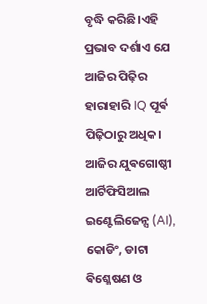ବୃଦ୍ଧି କରିଛି।ଏହି ପ୍ରଭାବ ଦର୍ଶାଏ ଯେ ଆଜିର ପିଢ଼ିର ହାରାହାରି IQ ପୂର୍ଵ ପିଢ଼ିଠାରୁ ଅଧିକ। ଆଜିର ଯୁଵଗୋଷ୍ଠୀ ଆର୍ଟିଫିସିଆଲ ଇଣ୍ଟେଲିଜେନ୍ସ (AI), କୋଡିଂ, ଡାଟା ଵିଶ୍ଳେଷଣ ଓ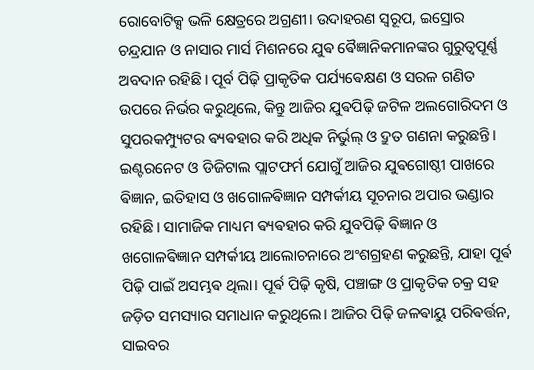ରୋବୋଟିକ୍ସ ଭଳି କ୍ଷେତ୍ରରେ ଅଗ୍ରଣୀ। ଉଦାହରଣ ସ୍ୱରୂପ, ଇସ୍ରୋର ଚନ୍ଦ୍ରଯାନ ଓ ନାସାର ମାର୍ସ ମିଶନରେ ଯୁଵ ଵୈଜ୍ଞାନିକମାନଙ୍କର ଗୁରୁତ୍ୱପୂର୍ଣ୍ଣ ଅବଦାନ ରହିଛି। ପୂର୍ବ ପିଢ଼ି ପ୍ରାକୃତିକ ପର୍ଯ୍ୟଵେକ୍ଷଣ ଓ ସରଳ ଗଣିତ ଉପରେ ନିର୍ଭର କରୁଥିଲେ, କିନ୍ତୁ ଆଜିର ଯୁଵପିଢ଼ି ଜଟିଳ ଅଲଗୋରିଦମ ଓ ସୁପରକମ୍ପ୍ୟୁଟର ଵ୍ୟଵହାର କରି ଅଧିକ ନିର୍ଭୁଲ୍ ଓ ଦ୍ରୁତ ଗଣନା କରୁଛନ୍ତି।
ଇଣ୍ଟରନେଟ ଓ ଡିଜିଟାଲ ପ୍ଲାଟଫର୍ମ ଯୋଗୁଁ ଆଜିର ଯୁଵଗୋଷ୍ଠୀ ପାଖରେ ଵିଜ୍ଞାନ, ଇତିହାସ ଓ ଖଗୋଳଵିଜ୍ଞାନ ସମ୍ପର୍କୀୟ ସୂଚନାର ଅପାର ଭଣ୍ଡାର ରହିଛି। ସାମାଜିକ ମାଧ୍ୟମ ଵ୍ୟଵହାର କରି ଯୁବପିଢ଼ି ଵିଜ୍ଞାନ ଓ ଖଗୋଳଵିଜ୍ଞାନ ସମ୍ପର୍କୀୟ ଆଲୋଚନାରେ ଅଂଶଗ୍ରହଣ କରୁଛନ୍ତି, ଯାହା ପୂର୍ଵ ପିଢ଼ି ପାଇଁ ଅସମ୍ଭଵ ଥିଲା। ପୂର୍ଵ ପିଢ଼ି କୃଷି, ପଞ୍ଚାଙ୍ଗ ଓ ପ୍ରାକୃତିକ ଚକ୍ର ସହ ଜଡ଼ିତ ସମସ୍ୟାର ସମାଧାନ କରୁଥିଲେ। ଆଜିର ପିଢ଼ି ଜଳଵାୟୁ ପରିଵର୍ତ୍ତନ, ସାଇବର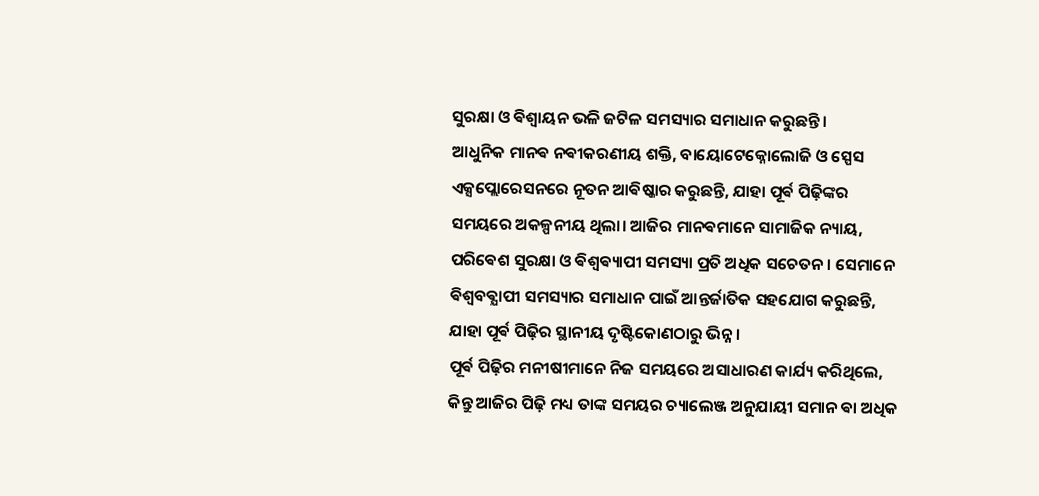ସୁରକ୍ଷା ଓ ଵିଶ୍ୱାୟନ ଭଳି ଜଟିଳ ସମସ୍ୟାର ସମାଧାନ କରୁଛନ୍ତି।
ଆଧୁନିକ ମାନଵ ନଵୀକରଣୀୟ ଶକ୍ତି, ବାୟୋଟେକ୍ନୋଲୋଜି ଓ ସ୍ପେସ ଏକ୍ସପ୍ଲୋରେସନରେ ନୂତନ ଆଵିଷ୍କାର କରୁଛନ୍ତି, ଯାହା ପୂର୍ଵ ପିଢ଼ିଙ୍କର ସମୟରେ ଅକଳ୍ପନୀୟ ଥିଲା। ଆଜିର ମାନଵମାନେ ସାମାଜିକ ନ୍ୟାୟ, ପରିଵେଶ ସୁରକ୍ଷା ଓ ଵିଶ୍ୱଵ୍ୟାପୀ ସମସ୍ୟା ପ୍ରତି ଅଧିକ ସଚେତନ। ସେମାନେ ଵିଶ୍ୱବଵ୍ଯାପୀ ସମସ୍ୟାର ସମାଧାନ ପାଇଁ ଆନ୍ତର୍ଜାତିକ ସହଯୋଗ କରୁଛନ୍ତି, ଯାହା ପୂର୍ଵ ପିଢ଼ିର ସ୍ଥାନୀୟ ଦୃଷ୍ଟିକୋଣଠାରୁ ଭିନ୍ନ।
ପୂର୍ଵ ପିଢ଼ିର ମନୀଷୀମାନେ ନିଜ ସମୟରେ ଅସାଧାରଣ କାର୍ଯ୍ୟ କରିଥିଲେ, କିନ୍ତୁ ଆଜିର ପିଢ଼ି ମଧ୍ୟ ତାଙ୍କ ସମୟର ଚ୍ୟାଲେଞ୍ଜ ଅନୁଯାୟୀ ସମାନ ଵା ଅଧିକ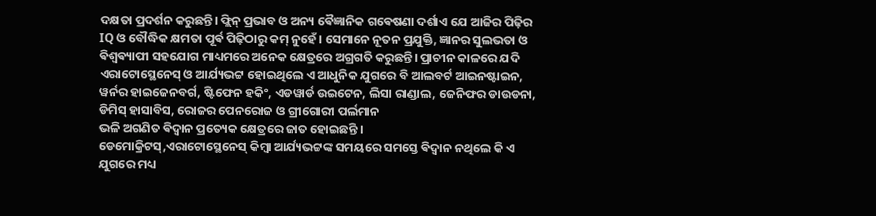ଦକ୍ଷତା ପ୍ରଦର୍ଶନ କରୁଛନ୍ତି। ଫ୍ଲିନ୍ ପ୍ରଭାବ ଓ ଅନ୍ୟ ଵୈଜ୍ଞାନିକ ଗଵେଷଣା ଦର୍ଶାଏ ଯେ ଆଜିର ପିଢ଼ିର IQ ଓ ବୌଦ୍ଧିକ କ୍ଷମତା ପୂର୍ଵ ପିଢ଼ିଠାରୁ କମ୍ ନୁହେଁ। ସେମାନେ ନୂତନ ପ୍ରଯୁକ୍ତି, ଜ୍ଞାନର ସୁଲଭତା ଓ ଵିଶ୍ୱଵ୍ୟାପୀ ସହଯୋଗ ମାଧ୍ୟମରେ ଅନେକ କ୍ଷେତ୍ରରେ ଅଗ୍ରଗତି କରୁଛନ୍ତି। ପ୍ରାଚୀନ କାଳରେ ଯଦି ଏରାଟୋସ୍ଥେନେସ୍ ଓ ଆର୍ଯ୍ୟଭଟ୍ଟ ହୋଇଥିଲେ ଏ ଆଧୁନିକ ଯୁଗରେ ବି ଆଲବର୍ଟ ଆଇନଷ୍ଟାଇନ, ୱର୍ନର ହାଇଜେନବର୍ଗ, ଷ୍ଟିଫେନ ହକିଂ, ଏଡୱାର୍ଡ ଉଇଟେନ, ଲିସା ରାଣ୍ଡାଲ, ଜେନିଫର ଡାଉଡନା, ଡିମିସ୍ ହାସାବିସ, ରୋଜର ପେନରୋଜ ଓ ଗ୍ରୀଗୋରୀ ପର୍ଲମାନ
ଭଳି ଅଗଣିତ ଵିଦ୍ଵାନ ପ୍ରତ୍ୟେକ କ୍ଷେତ୍ରରେ ଜାତ ହୋଇଛନ୍ତି ।
ଡେମୋକ୍ରିଟସ୍,ଏରାଟୋସ୍ଥେନେସ୍ କିମ୍ବା ଆର୍ଯ୍ୟଭଟ୍ଟଙ୍କ ସମୟରେ ସମସ୍ତେ ଵିଦ୍ଵାନ ନଥିଲେ କି ଏ ଯୁଗରେ ମଧ୍ୟ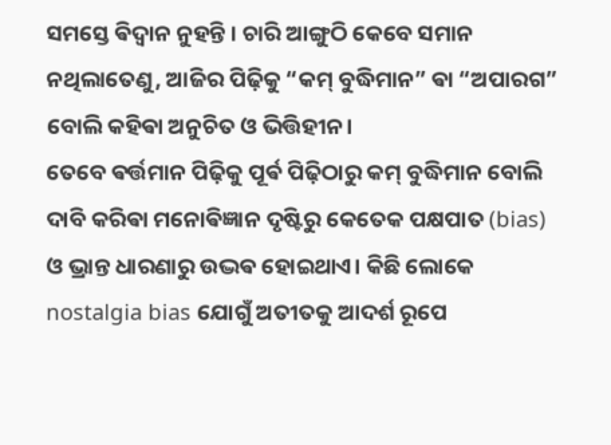ସମସ୍ତେ ଵିଦ୍ଵାନ ନୁହନ୍ତି । ଚାରି ଆଙ୍ଗୁଠି କେବେ ସମାନ ନଥିଲାତେଣୁ, ଆଜିର ପିଢ଼ିକୁ “କମ୍ ବୁଦ୍ଧିମାନ” ଵା “ଅପାରଗ” ବୋଲି କହିଵା ଅନୁଚିତ ଓ ଭିତ୍ତିହୀନ।
ତେବେ ଵର୍ତ୍ତମାନ ପିଢ଼ିକୁ ପୂର୍ଵ ପିଢ଼ିଠାରୁ କମ୍ ବୁଦ୍ଧିମାନ ବୋଲି ଦାବି କରିଵା ମନୋଵିଜ୍ଞାନ ଦୃଷ୍ଟିରୁ କେତେକ ପକ୍ଷପାତ (bias) ଓ ଭ୍ରାନ୍ତ ଧାରଣାରୁ ଉଦ୍ଭଵ ହୋଇଥାଏ। କିଛି ଲୋକେ nostalgia bias ଯୋଗୁଁ ଅତୀତକୁ ଆଦର୍ଶ ରୂପେ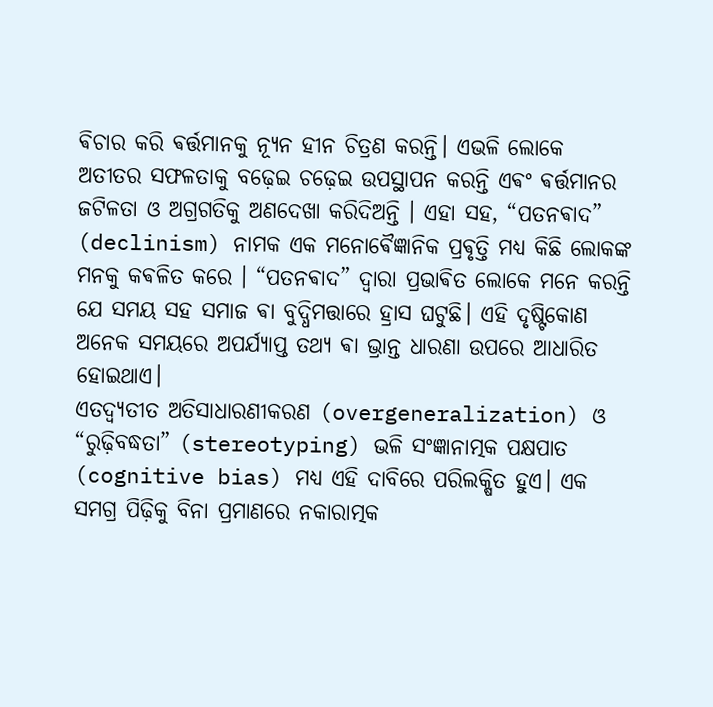ଵିଚାର କରି ଵର୍ତ୍ତମାନକୁ ନ୍ୟୂନ ହୀନ ଚିତ୍ରଣ କରନ୍ତି। ଏଭଳି ଲୋକେ ଅତୀତର ସଫଳତାକୁ ବଢ଼େଇ ଚଢ଼େଇ ଉପସ୍ଥାପନ କରନ୍ତି ଏଵଂ ଵର୍ତ୍ତମାନର ଜଟିଳତା ଓ ଅଗ୍ରଗତିକୁ ଅଣଦେଖା କରିଦିଅନ୍ତି । ଏହା ସହ, “ପତନଵାଦ” (declinism) ନାମକ ଏକ ମନୋଵୈଜ୍ଞାନିକ ପ୍ରଵୃତ୍ତି ମଧ୍ୟ କିଛି ଲୋକଙ୍କ ମନକୁ କଵଳିତ କରେ । “ପତନଵାଦ” ଦ୍ଵାରା ପ୍ରଭାଵିତ ଲୋକେ ମନେ କରନ୍ତି ଯେ ସମୟ ସହ ସମାଜ ଵା ବୁଦ୍ଧିମତ୍ତାରେ ହ୍ରାସ ଘଟୁଛି। ଏହି ଦୃଷ୍ଟିକୋଣ ଅନେକ ସମୟରେ ଅପର୍ଯ୍ୟାପ୍ତ ତଥ୍ୟ ଵା ଭ୍ରାନ୍ତ ଧାରଣା ଉପରେ ଆଧାରିତ ହୋଇଥାଏ।
ଏତଦ୍ଵ୍ୟତୀତ ଅତିସାଧାରଣୀକରଣ (overgeneralization) ଓ “ରୁଢ଼ିବଦ୍ଧତା” (stereotyping) ଭଳି ସଂଜ୍ଞାନାତ୍ମକ ପକ୍ଷପାତ (cognitive bias) ମଧ୍ୟ ଏହି ଦାବିରେ ପରିଲକ୍ଷିତ ହୁଏ। ଏକ ସମଗ୍ର ପିଢ଼ିକୁ ବିନା ପ୍ରମାଣରେ ନକାରାତ୍ମକ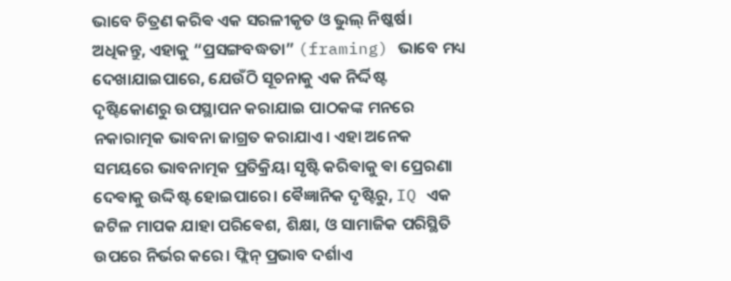ଭାବେ ଚିତ୍ରଣ କରିଵ ଏକ ସରଳୀକୃତ ଓ ଭୁଲ୍ ନିଷ୍କର୍ଷ।
ଅଧିକନ୍ତୁ, ଏହାକୁ “ପ୍ରସଙ୍ଗବଦ୍ଧତା” (framing) ଭାବେ ମଧ୍ୟ ଦେଖାଯାଇପାରେ, ଯେଉଁଠି ସୂଚନାକୁ ଏକ ନିର୍ଦ୍ଦିଷ୍ଟ ଦୃଷ୍ଟିକୋଣରୁ ଉପସ୍ଥାପନ କରାଯାଇ ପାଠକଙ୍କ ମନରେ ନକାରାତ୍ମକ ଭାବନା ଜାଗ୍ରତ କରାଯାଏ। ଏହା ଅନେକ ସମୟରେ ଭାବନାତ୍ମକ ପ୍ରତିକ୍ରିୟା ସୃଷ୍ଟି କରିଵାକୁ ଵା ପ୍ରେରଣା ଦେଵାକୁ ଉଦ୍ଦିଷ୍ଟ ହୋଇପାରେ। ଵୈଜ୍ଞାନିକ ଦୃଷ୍ଟିରୁ, IQ ଏକ ଜଟିଳ ମାପକ ଯାହା ପରିଵେଶ, ଶିକ୍ଷା, ଓ ସାମାଜିକ ପରିସ୍ଥିତି ଉପରେ ନିର୍ଭର କରେ। ଫ୍ଲିନ୍ ପ୍ରଭାବ ଦର୍ଶାଏ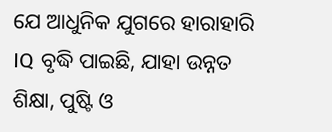ଯେ ଆଧୁନିକ ଯୁଗରେ ହାରାହାରି IQ ବୃଦ୍ଧି ପାଇଛି, ଯାହା ଉନ୍ନତ ଶିକ୍ଷା, ପୁଷ୍ଟି ଓ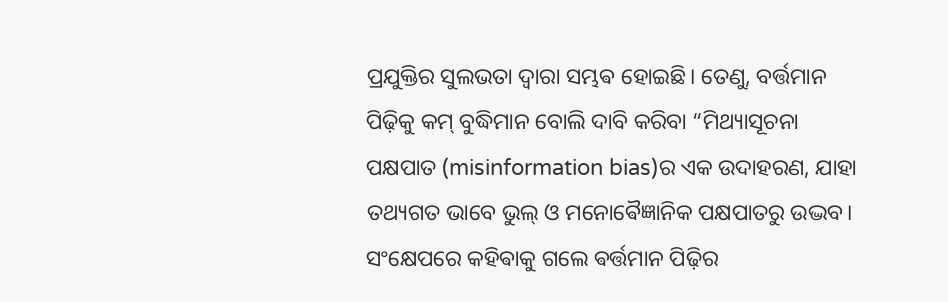ପ୍ରଯୁକ୍ତିର ସୁଲଭତା ଦ୍ୱାରା ସମ୍ଭଵ ହୋଇଛି। ତେଣୁ, ବର୍ତ୍ତମାନ ପିଢ଼ିକୁ କମ୍ ବୁଦ୍ଧିମାନ ବୋଲି ଦାବି କରିବା “ମିଥ୍ୟାସୂଚନା ପକ୍ଷପାତ (misinformation bias)ର ଏକ ଉଦାହରଣ, ଯାହା ତଥ୍ୟଗତ ଭାବେ ଭୁଲ୍ ଓ ମନୋଵୈଜ୍ଞାନିକ ପକ୍ଷପାତରୁ ଉଦ୍ଭବ।
ସଂକ୍ଷେପରେ କହିଵାକୁ ଗଲେ ଵର୍ତ୍ତମାନ ପିଢ଼ିର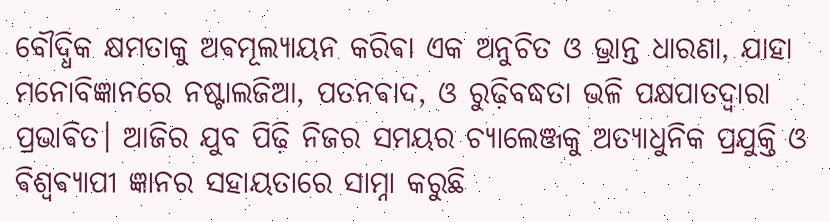ବୌଦ୍ଧିକ କ୍ଷମତାକୁ ଅଵମୂଲ୍ୟାୟନ କରିଵା ଏକ ଅନୁଚିତ ଓ ଭ୍ରାନ୍ତ ଧାରଣା, ଯାହା ମନୋବିଜ୍ଞାନରେ ନଷ୍ଟାଲଜିଆ, ପତନଵାଦ, ଓ ରୁଢ଼ିବଦ୍ଧତା ଭଳି ପକ୍ଷପାତଦ୍ୱାରା ପ୍ରଭାଵିତ। ଆଜିର ଯୁବ ପିଢ଼ି ନିଜର ସମୟର ଚ୍ୟାଲେଞ୍ଜକୁ ଅତ୍ୟାଧୁନିକ ପ୍ରଯୁକ୍ତି ଓ ଵିଶ୍ୱଵ୍ୟାପୀ ଜ୍ଞାନର ସହାୟତାରେ ସାମ୍ନା କରୁଛି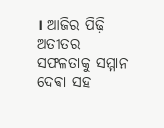। ଆଜିର ପିଢ଼ି ଅତୀତର ସଫଳତାକୁ ସମ୍ମାନ ଦେଵା ସହ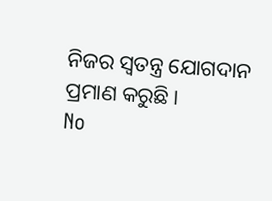ନିଜର ସ୍ୱତନ୍ତ୍ର ଯୋଗଦାନ ପ୍ରମାଣ କରୁଛି।
No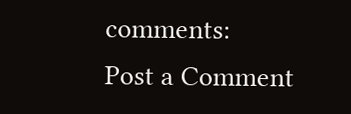comments:
Post a Comment